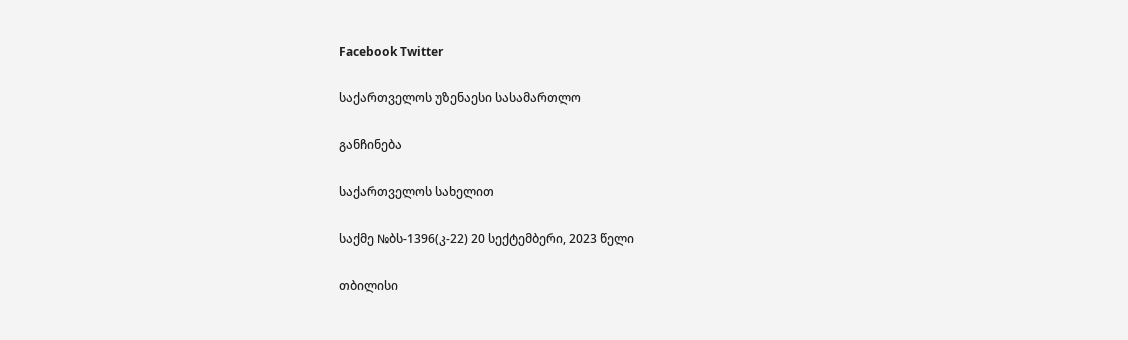Facebook Twitter

საქართველოს უზენაესი სასამართლო

განჩინება

საქართველოს სახელით

საქმე №ბს-1396(კ-22) 20 სექტემბერი, 2023 წელი

თბილისი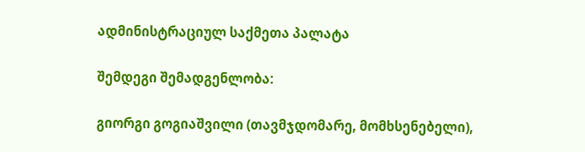ადმინისტრაციულ საქმეთა პალატა

შემდეგი შემადგენლობა:

გიორგი გოგიაშვილი (თავმჯდომარე, მომხსენებელი),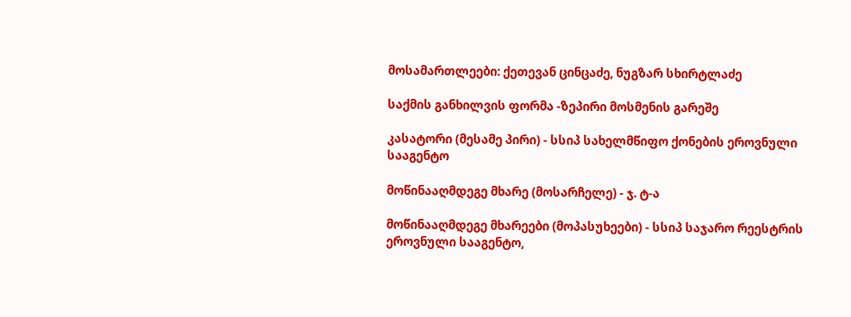მოსამართლეები: ქეთევან ცინცაძე, ნუგზარ სხირტლაძე

საქმის განხილვის ფორმა -ზეპირი მოსმენის გარეშე

კასატორი (მესამე პირი) - სსიპ სახელმწიფო ქონების ეროვნული სააგენტო

მოწინააღმდეგე მხარე (მოსარჩელე) - ჯ. ტ-ა

მოწინააღმდეგე მხარეები (მოპასუხეები) - სსიპ საჯარო რეესტრის ეროვნული სააგენტო,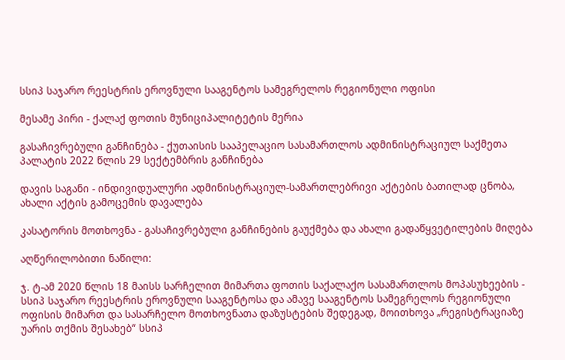სსიპ საჯარო რეესტრის ეროვნული სააგენტოს სამეგრელოს რეგიონული ოფისი

მესამე პირი - ქალაქ ფოთის მუნიციპალიტეტის მერია

გასაჩივრებული განჩინება - ქუთაისის სააპელაციო სასამართლოს ადმინისტრაციულ საქმეთა პალატის 2022 წლის 29 სექტემბრის განჩინება

დავის საგანი - ინდივიდუალური ადმინისტრაციულ-სამართლებრივი აქტების ბათილად ცნობა, ახალი აქტის გამოცემის დავალება

კასატორის მოთხოვნა - გასაჩივრებული განჩინების გაუქმება და ახალი გადაწყვეტილების მიღება

აღწერილობითი ნაწილი:

ჯ. ტ-ამ 2020 წლის 18 მაისს სარჩელით მიმართა ფოთის საქალაქო სასამართლოს მოპასუხეების - სსიპ საჯარო რეესტრის ეროვნული სააგენტოსა და ამავე სააგენტოს სამეგრელოს რეგიონული ოფისის მიმართ და სასარჩელო მოთხოვნათა დაზუსტების შედეგად, მოითხოვა „რეგისტრაციაზე უარის თქმის შესახებ“ სსიპ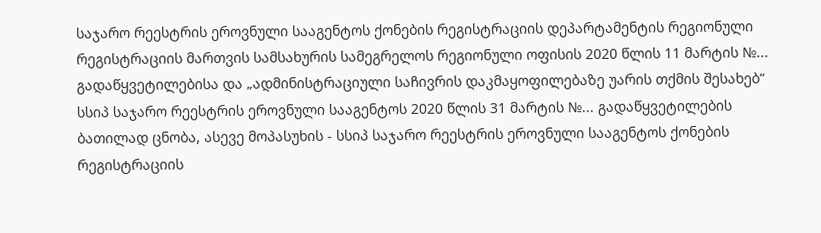საჯარო რეესტრის ეროვნული სააგენტოს ქონების რეგისტრაციის დეპარტამენტის რეგიონული რეგისტრაციის მართვის სამსახურის სამეგრელოს რეგიონული ოფისის 2020 წლის 11 მარტის №... გადაწყვეტილებისა და „ადმინისტრაციული საჩივრის დაკმაყოფილებაზე უარის თქმის შესახებ“ სსიპ საჯარო რეესტრის ეროვნული სააგენტოს 2020 წლის 31 მარტის №... გადაწყვეტილების ბათილად ცნობა, ასევე მოპასუხის - სსიპ საჯარო რეესტრის ეროვნული სააგენტოს ქონების რეგისტრაციის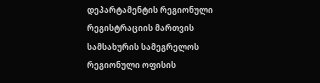დეპარტამენტის რეგიონული რეგისტრაციის მართვის სამსახურის სამეგრელოს რეგიონული ოფისის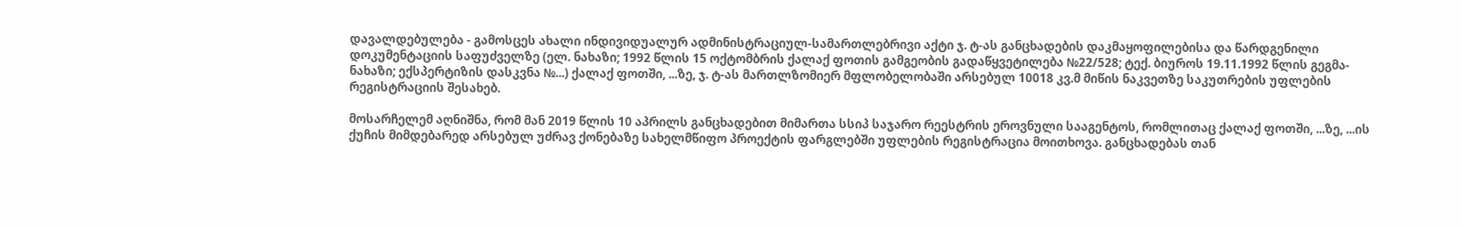დავალდებულება - გამოსცეს ახალი ინდივიდუალურ ადმინისტრაციულ-სამართლებრივი აქტი ჯ. ტ-ას განცხადების დაკმაყოფილებისა და წარდგენილი დოკუმენტაციის საფუძველზე (ელ. ნახაზი; 1992 წლის 15 ოქტომბრის ქალაქ ფოთის გამგეობის გადაწყვეტილება №22/528; ტექ. ბიუროს 19.11.1992 წლის გეგმა-ნახაზი; ექსპერტიზის დასკვნა №...) ქალაქ ფოთში, ...ზე, ჯ. ტ-ას მართლზომიერ მფლობელობაში არსებულ 10018 კვ.მ მიწის ნაკვეთზე საკუთრების უფლების რეგისტრაციის შესახებ.

მოსარჩელემ აღნიშნა, რომ მან 2019 წლის 10 აპრილს განცხადებით მიმართა სსიპ საჯარო რეესტრის ეროვნული სააგენტოს, რომლითაც ქალაქ ფოთში, ...ზე, ...ის ქუჩის მიმდებარედ არსებულ უძრავ ქონებაზე სახელმწიფო პროექტის ფარგლებში უფლების რეგისტრაცია მოითხოვა. განცხადებას თან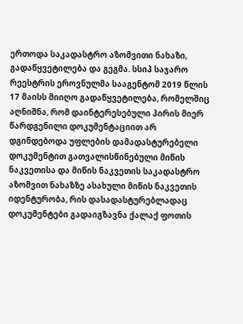ერთოდა საკადასტრო აზომვითი ნახაზი, გადაწყვეტილება და გეგმა. სსიპ საჯარო რეესტრის ეროვნულმა სააგენტომ 2019 წლის 17 მაისს მიიღო გადაწყვეტილება, რომელშიც აღნიშნა, რომ დაინტერესებული პირის მიერ წარდგენილი დოკუმენტაციით არ დგინდებოდა უფლების დამადასტურებელი დოკუმენტით გათვალისწინებული მიწის ნაკვეთისა და მიწის ნაკვეთის საკადასტრო აზომვით ნახაზზე ასახული მიწის ნაკვეთის იდენტურობა, რის დასადასტურებლადაც დოკუმენტები გადაიგზავნა ქალაქ ფოთის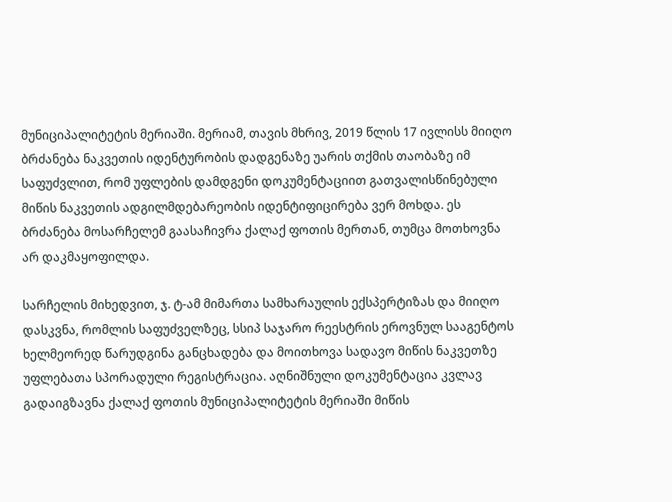მუნიციპალიტეტის მერიაში. მერიამ, თავის მხრივ, 2019 წლის 17 ივლისს მიიღო ბრძანება ნაკვეთის იდენტურობის დადგენაზე უარის თქმის თაობაზე იმ საფუძვლით, რომ უფლების დამდგენი დოკუმენტაციით გათვალისწინებული მიწის ნაკვეთის ადგილმდებარეობის იდენტიფიცირება ვერ მოხდა. ეს ბრძანება მოსარჩელემ გაასაჩივრა ქალაქ ფოთის მერთან, თუმცა მოთხოვნა არ დაკმაყოფილდა.

სარჩელის მიხედვით, ჯ. ტ-ამ მიმართა სამხარაულის ექსპერტიზას და მიიღო დასკვნა, რომლის საფუძველზეც, სსიპ საჯარო რეესტრის ეროვნულ სააგენტოს ხელმეორედ წარუდგინა განცხადება და მოითხოვა სადავო მიწის ნაკვეთზე უფლებათა სპორადული რეგისტრაცია. აღნიშნული დოკუმენტაცია კვლავ გადაიგზავნა ქალაქ ფოთის მუნიციპალიტეტის მერიაში მიწის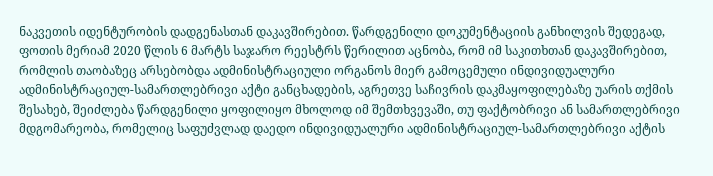ნაკვეთის იდენტურობის დადგენასთან დაკავშირებით. წარდგენილი დოკუმენტაციის განხილვის შედეგად, ფოთის მერიამ 2020 წლის 6 მარტს საჯარო რეესტრს წერილით აცნობა, რომ იმ საკითხთან დაკავშირებით, რომლის თაობაზეც არსებობდა ადმინისტრაციული ორგანოს მიერ გამოცემული ინდივიდუალური ადმინისტრაციულ-სამართლებრივი აქტი განცხადების, აგრეთვე საჩივრის დაკმაყოფილებაზე უარის თქმის შესახებ, შეიძლება წარდგენილი ყოფილიყო მხოლოდ იმ შემთხვევაში, თუ ფაქტობრივი ან სამართლებრივი მდგომარეობა, რომელიც საფუძვლად დაედო ინდივიდუალური ადმინისტრაციულ-სამართლებრივი აქტის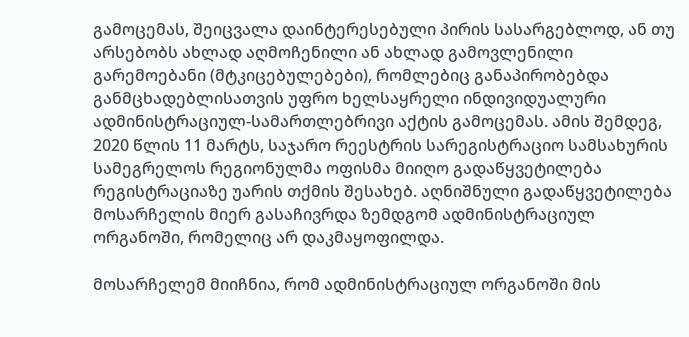გამოცემას, შეიცვალა დაინტერესებული პირის სასარგებლოდ, ან თუ არსებობს ახლად აღმოჩენილი ან ახლად გამოვლენილი გარემოებანი (მტკიცებულებები), რომლებიც განაპირობებდა განმცხადებლისათვის უფრო ხელსაყრელი ინდივიდუალური ადმინისტრაციულ-სამართლებრივი აქტის გამოცემას. ამის შემდეგ, 2020 წლის 11 მარტს, საჯარო რეესტრის სარეგისტრაციო სამსახურის სამეგრელოს რეგიონულმა ოფისმა მიიღო გადაწყვეტილება რეგისტრაციაზე უარის თქმის შესახებ. აღნიშნული გადაწყვეტილება მოსარჩელის მიერ გასაჩივრდა ზემდგომ ადმინისტრაციულ ორგანოში, რომელიც არ დაკმაყოფილდა.

მოსარჩელემ მიიჩნია, რომ ადმინისტრაციულ ორგანოში მის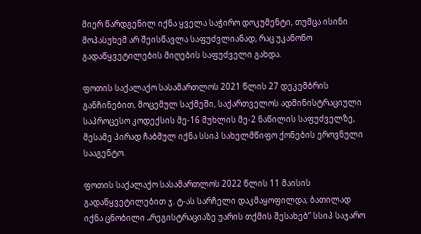მიერ წარდგენილ იქნა ყველა საჭირო დოკუმენტი, თუმცა ისინი მოპასუხემ არ შეისწავლა საფუძვლიანად, რაც უკანონო გადაწყვეტილების მიღების საფუძველი გახდა.

ფოთის საქალაქო სასამართლოს 2021 წლის 27 დეკემბრის განჩინებით, მოცემულ საქმეში, საქართველოს ადმინისტრაციული საპროცესო კოდექსის მე-16 მუხლის მე-2 ნაწილის საფუძველზე, მესამე პირად ჩაბმულ იქნა სსიპ სახელმწიფო ქონების ეროვნული სააგენტო.

ფოთის საქალაქო სასამართლოს 2022 წლის 11 მაისის გადაწყვეტილებით ჯ. ტ-ას სარჩელი დაკმაყოფილდა; ბათილად იქნა ცნობილი „რეგისტრაციაზე უარის თქმის შესახებ“ სსიპ საჯარო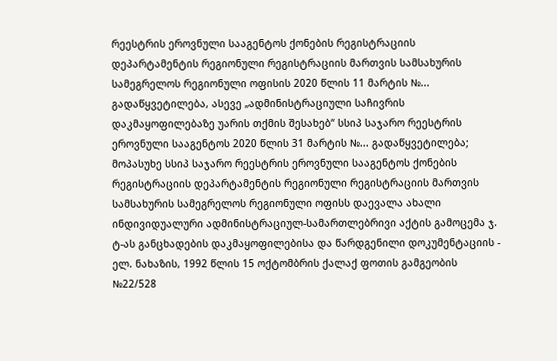რეესტრის ეროვნული სააგენტოს ქონების რეგისტრაციის დეპარტამენტის რეგიონული რეგისტრაციის მართვის სამსახურის სამეგრელოს რეგიონული ოფისის 2020 წლის 11 მარტის №... გადაწყვეტილება, ასევე „ადმინისტრაციული საჩივრის დაკმაყოფილებაზე უარის თქმის შესახებ“ სსიპ საჯარო რეესტრის ეროვნული სააგენტოს 2020 წლის 31 მარტის №... გადაწყვეტილება; მოპასუხე სსიპ საჯარო რეესტრის ეროვნული სააგენტოს ქონების რეგისტრაციის დეპარტამენტის რეგიონული რეგისტრაციის მართვის სამსახურის სამეგრელოს რეგიონული ოფისს დაევალა ახალი ინდივიდუალური ადმინისტრაციულ-სამართლებრივი აქტის გამოცემა ჯ. ტ-ას განცხადების დაკმაყოფილებისა და წარდგენილი დოკუმენტაციის - ელ. ნახაზის, 1992 წლის 15 ოქტომბრის ქალაქ ფოთის გამგეობის №22/528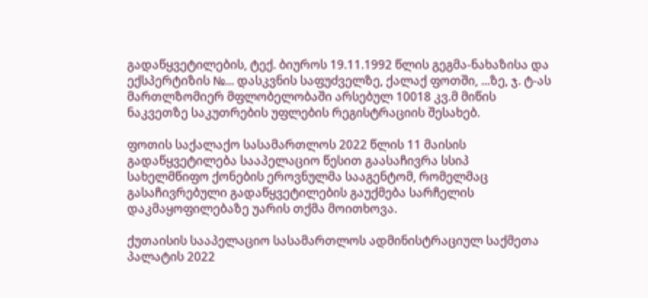გადაწყვეტილების, ტექ. ბიუროს 19.11.1992 წლის გეგმა-ნახაზისა და ექსპერტიზის №... დასკვნის საფუძველზე, ქალაქ ფოთში, ...ზე, ჯ. ტ-ას მართლზომიერ მფლობელობაში არსებულ 10018 კვ.მ მიწის ნაკვეთზე საკუთრების უფლების რეგისტრაციის შესახებ.

ფოთის საქალაქო სასამართლოს 2022 წლის 11 მაისის გადაწყვეტილება სააპელაციო წესით გაასაჩივრა სსიპ სახელმწიფო ქონების ეროვნულმა სააგენტომ, რომელმაც გასაჩივრებული გადაწყვეტილების გაუქმება სარჩელის დაკმაყოფილებაზე უარის თქმა მოითხოვა.

ქუთაისის სააპელაციო სასამართლოს ადმინისტრაციულ საქმეთა პალატის 2022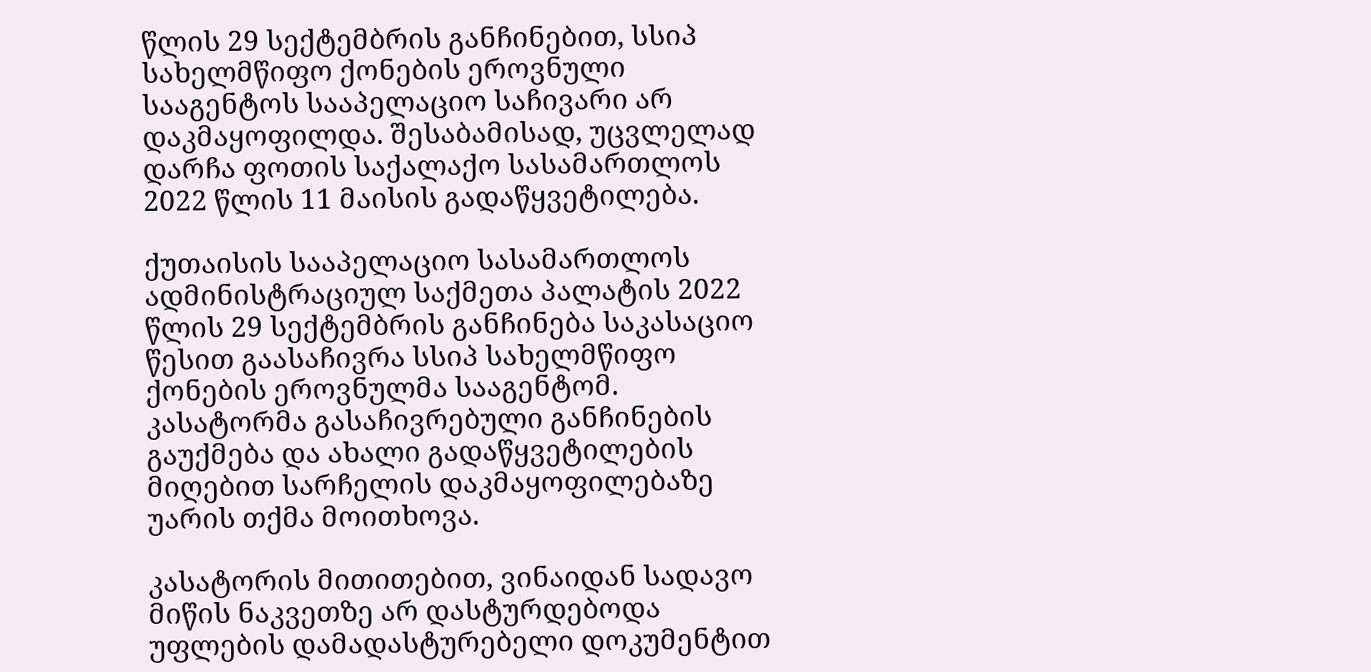წლის 29 სექტემბრის განჩინებით, სსიპ სახელმწიფო ქონების ეროვნული სააგენტოს სააპელაციო საჩივარი არ დაკმაყოფილდა. შესაბამისად, უცვლელად დარჩა ფოთის საქალაქო სასამართლოს 2022 წლის 11 მაისის გადაწყვეტილება.

ქუთაისის სააპელაციო სასამართლოს ადმინისტრაციულ საქმეთა პალატის 2022 წლის 29 სექტემბრის განჩინება საკასაციო წესით გაასაჩივრა სსიპ სახელმწიფო ქონების ეროვნულმა სააგენტომ. კასატორმა გასაჩივრებული განჩინების გაუქმება და ახალი გადაწყვეტილების მიღებით სარჩელის დაკმაყოფილებაზე უარის თქმა მოითხოვა.

კასატორის მითითებით, ვინაიდან სადავო მიწის ნაკვეთზე არ დასტურდებოდა უფლების დამადასტურებელი დოკუმენტით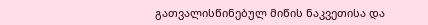გათვალისწინებულ მიწის ნაკვეთისა და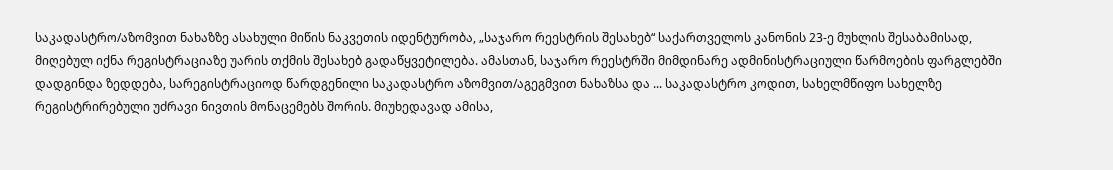საკადასტრო/აზომვით ნახაზზე ასახული მიწის ნაკვეთის იდენტურობა, „საჯარო რეესტრის შესახებ“ საქართველოს კანონის 23-ე მუხლის შესაბამისად, მიღებულ იქნა რეგისტრაციაზე უარის თქმის შესახებ გადაწყვეტილება. ამასთან, საჯარო რეესტრში მიმდინარე ადმინისტრაციული წარმოების ფარგლებში დადგინდა ზედდება, სარეგისტრაციოდ წარდგენილი საკადასტრო აზომვით/აგეგმვით ნახაზსა და ... საკადასტრო კოდით, სახელმწიფო სახელზე რეგისტრირებული უძრავი ნივთის მონაცემებს შორის. მიუხედავად ამისა,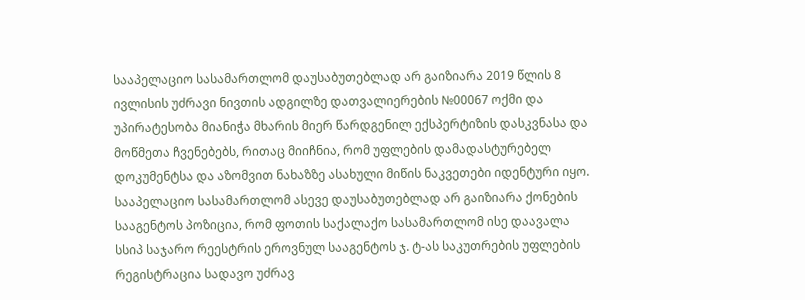სააპელაციო სასამართლომ დაუსაბუთებლად არ გაიზიარა 2019 წლის 8 ივლისის უძრავი ნივთის ადგილზე დათვალიერების №00067 ოქმი და უპირატესობა მიანიჭა მხარის მიერ წარდგენილ ექსპერტიზის დასკვნასა და მოწმეთა ჩვენებებს, რითაც მიიჩნია, რომ უფლების დამადასტურებელ დოკუმენტსა და აზომვით ნახაზზე ასახული მიწის ნაკვეთები იდენტური იყო. სააპელაციო სასამართლომ ასევე დაუსაბუთებლად არ გაიზიარა ქონების სააგენტოს პოზიცია, რომ ფოთის საქალაქო სასამართლომ ისე დაავალა სსიპ საჯარო რეესტრის ეროვნულ სააგენტოს ჯ. ტ-ას საკუთრების უფლების რეგისტრაცია სადავო უძრავ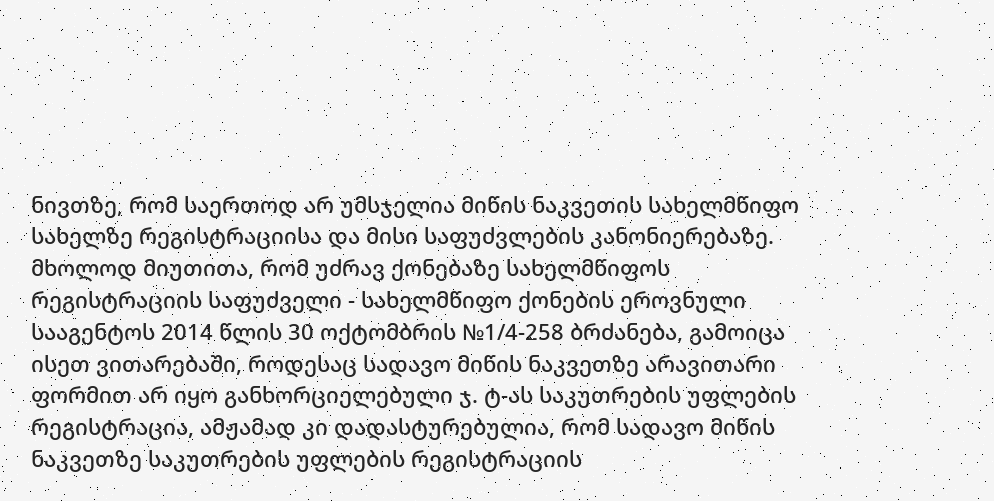ნივთზე, რომ საერთოდ არ უმსჯელია მიწის ნაკვეთის სახელმწიფო სახელზე რეგისტრაციისა და მისი საფუძვლების კანონიერებაზე. მხოლოდ მიუთითა, რომ უძრავ ქონებაზე სახელმწიფოს რეგისტრაციის საფუძველი - სახელმწიფო ქონების ეროვნული სააგენტოს 2014 წლის 30 ოქტომბრის №1/4-258 ბრძანება, გამოიცა ისეთ ვითარებაში, როდესაც სადავო მიწის ნაკვეთზე არავითარი ფორმით არ იყო განხორციელებული ჯ. ტ-ას საკუთრების უფლების რეგისტრაცია, ამჟამად კი დადასტურებულია, რომ სადავო მიწის ნაკვეთზე საკუთრების უფლების რეგისტრაციის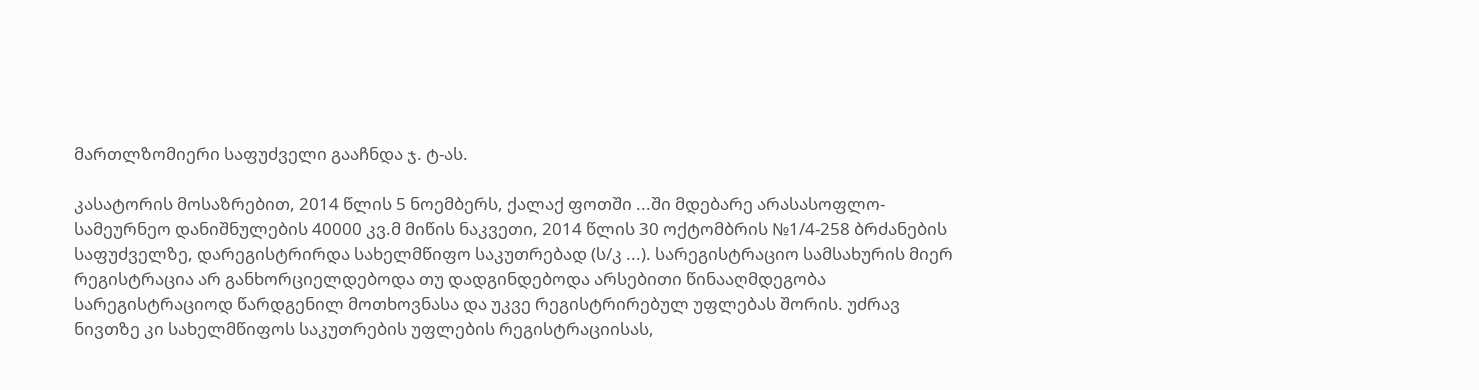მართლზომიერი საფუძველი გააჩნდა ჯ. ტ-ას.

კასატორის მოსაზრებით, 2014 წლის 5 ნოემბერს, ქალაქ ფოთში ...ში მდებარე არასასოფლო-სამეურნეო დანიშნულების 40000 კვ.მ მიწის ნაკვეთი, 2014 წლის 30 ოქტომბრის №1/4-258 ბრძანების საფუძველზე, დარეგისტრირდა სახელმწიფო საკუთრებად (ს/კ ...). სარეგისტრაციო სამსახურის მიერ რეგისტრაცია არ განხორციელდებოდა თუ დადგინდებოდა არსებითი წინააღმდეგობა სარეგისტრაციოდ წარდგენილ მოთხოვნასა და უკვე რეგისტრირებულ უფლებას შორის. უძრავ ნივთზე კი სახელმწიფოს საკუთრების უფლების რეგისტრაციისას,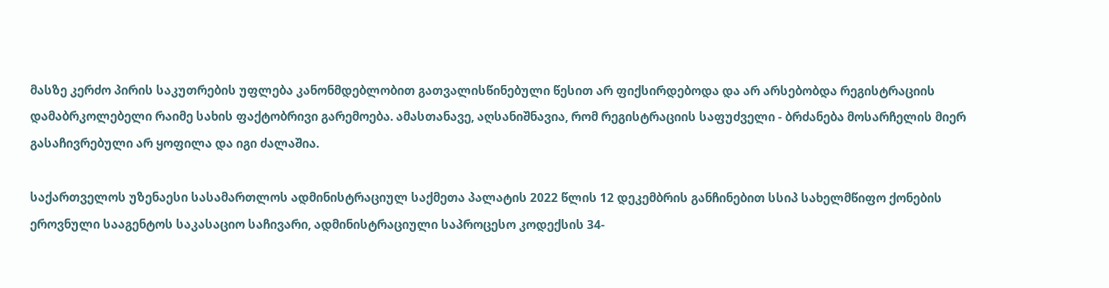მასზე კერძო პირის საკუთრების უფლება კანონმდებლობით გათვალისწინებული წესით არ ფიქსირდებოდა და არ არსებობდა რეგისტრაციის დამაბრკოლებელი რაიმე სახის ფაქტობრივი გარემოება. ამასთანავე, აღსანიშნავია, რომ რეგისტრაციის საფუძველი - ბრძანება მოსარჩელის მიერ გასაჩივრებული არ ყოფილა და იგი ძალაშია.

საქართველოს უზენაესი სასამართლოს ადმინისტრაციულ საქმეთა პალატის 2022 წლის 12 დეკემბრის განჩინებით სსიპ სახელმწიფო ქონების ეროვნული სააგენტოს საკასაციო საჩივარი, ადმინისტრაციული საპროცესო კოდექსის 34-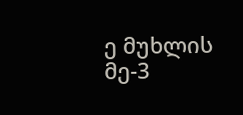ე მუხლის მე-3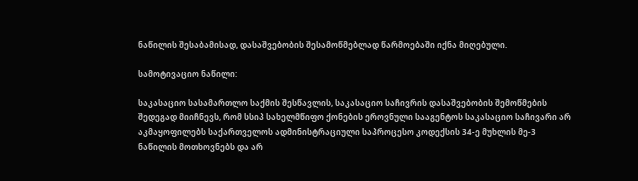ნაწილის შესაბამისად, დასაშვებობის შესამოწმებლად წარმოებაში იქნა მიღებული.

სამოტივაციო ნაწილი:

საკასაციო სასამართლო საქმის შესწავლის, საკასაციო საჩივრის დასაშვებობის შემოწმების შედეგად მიიჩნევს, რომ სსიპ სახელმწიფო ქონების ეროვნული სააგენტოს საკასაციო საჩივარი არ აკმაყოფილებს საქართველოს ადმინისტრაციული საპროცესო კოდექსის 34-ე მუხლის მე-3 ნაწილის მოთხოვნებს და არ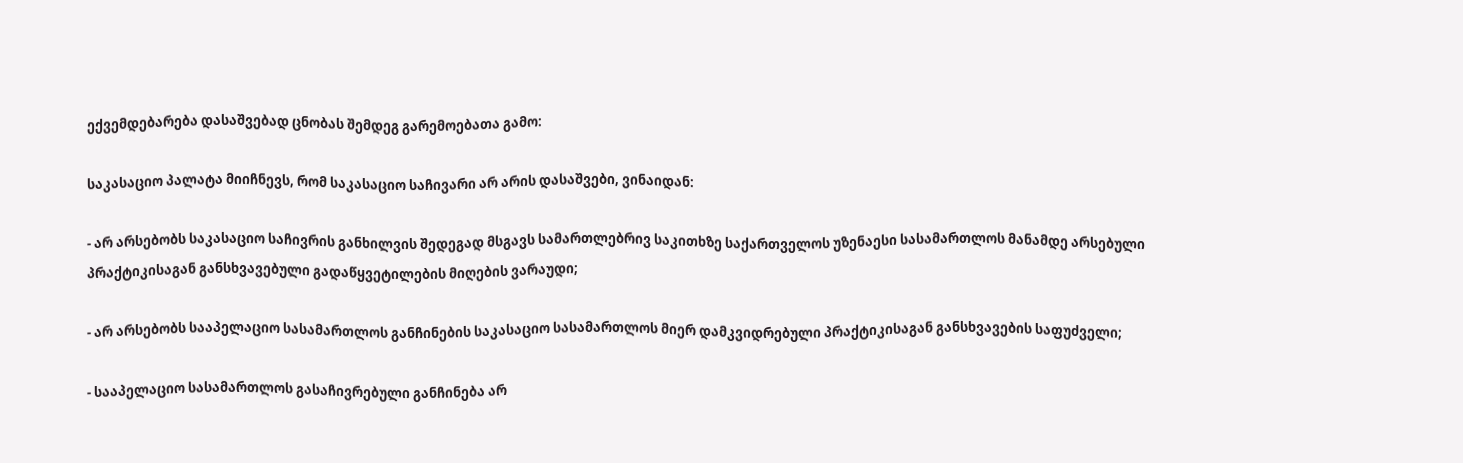ექვემდებარება დასაშვებად ცნობას შემდეგ გარემოებათა გამო:

საკასაციო პალატა მიიჩნევს, რომ საკასაციო საჩივარი არ არის დასაშვები, ვინაიდან:

- არ არსებობს საკასაციო საჩივრის განხილვის შედეგად მსგავს სამართლებრივ საკითხზე საქართველოს უზენაესი სასამართლოს მანამდე არსებული პრაქტიკისაგან განსხვავებული გადაწყვეტილების მიღების ვარაუდი;

- არ არსებობს სააპელაციო სასამართლოს განჩინების საკასაციო სასამართლოს მიერ დამკვიდრებული პრაქტიკისაგან განსხვავების საფუძველი;

- სააპელაციო სასამართლოს გასაჩივრებული განჩინება არ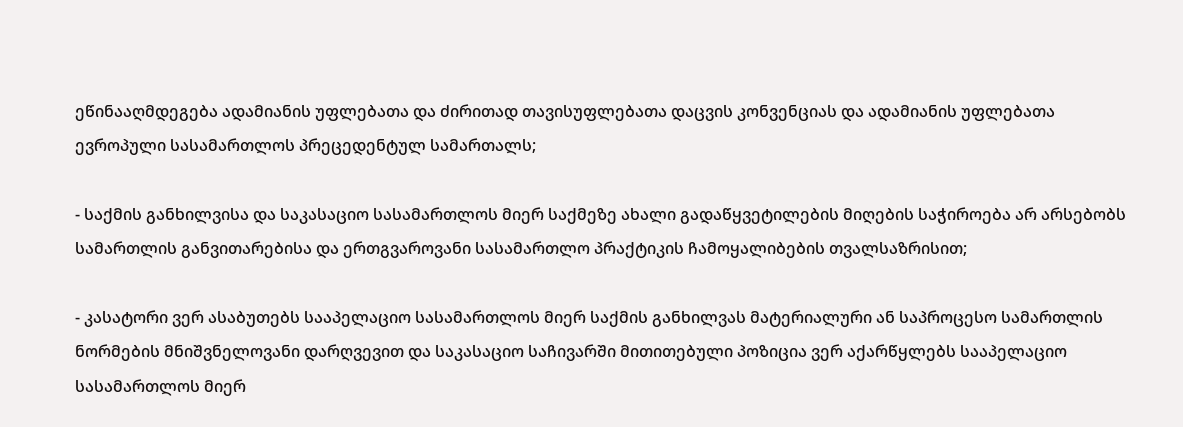ეწინააღმდეგება ადამიანის უფლებათა და ძირითად თავისუფლებათა დაცვის კონვენციას და ადამიანის უფლებათა ევროპული სასამართლოს პრეცედენტულ სამართალს;

- საქმის განხილვისა და საკასაციო სასამართლოს მიერ საქმეზე ახალი გადაწყვეტილების მიღების საჭიროება არ არსებობს სამართლის განვითარებისა და ერთგვაროვანი სასამართლო პრაქტიკის ჩამოყალიბების თვალსაზრისით;

- კასატორი ვერ ასაბუთებს სააპელაციო სასამართლოს მიერ საქმის განხილვას მატერიალური ან საპროცესო სამართლის ნორმების მნიშვნელოვანი დარღვევით და საკასაციო საჩივარში მითითებული პოზიცია ვერ აქარწყლებს სააპელაციო სასამართლოს მიერ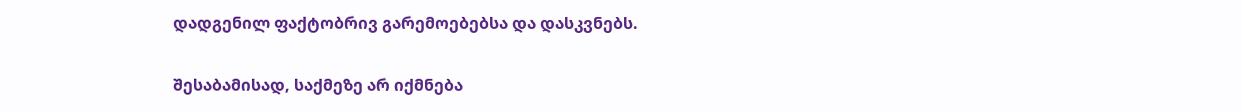დადგენილ ფაქტობრივ გარემოებებსა და დასკვნებს.

შესაბამისად, საქმეზე არ იქმნება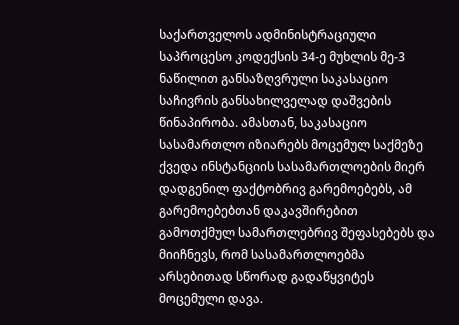საქართველოს ადმინისტრაციული საპროცესო კოდექსის 34-ე მუხლის მე-3 ნაწილით განსაზღვრული საკასაციო საჩივრის განსახილველად დაშვების წინაპირობა. ამასთან, საკასაციო სასამართლო იზიარებს მოცემულ საქმეზე ქვედა ინსტანციის სასამართლოების მიერ დადგენილ ფაქტობრივ გარემოებებს, ამ გარემოებებთან დაკავშირებით გამოთქმულ სამართლებრივ შეფასებებს და მიიჩნევს, რომ სასამართლოებმა არსებითად სწორად გადაწყვიტეს მოცემული დავა.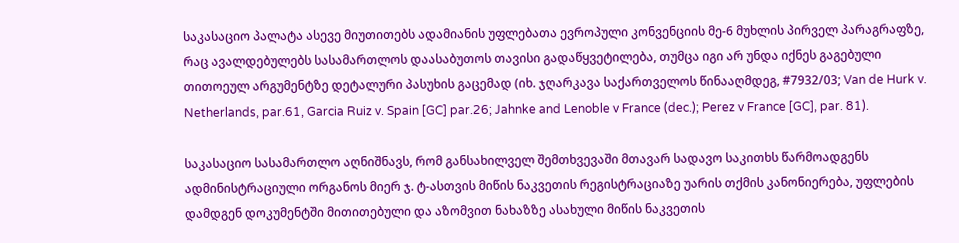საკასაციო პალატა ასევე მიუთითებს ადამიანის უფლებათა ევროპული კონვენციის მე-6 მუხლის პირველ პარაგრაფზე, რაც ავალდებულებს სასამართლოს დაასაბუთოს თავისი გადაწყვეტილება, თუმცა იგი არ უნდა იქნეს გაგებული თითოეულ არგუმენტზე დეტალური პასუხის გაცემად (იხ. ჯღარკავა საქართველოს წინააღმდეგ, #7932/03; Van de Hurk v. Netherlands, par.61, Garcia Ruiz v. Spain [GC] par.26; Jahnke and Lenoble v France (dec.); Perez v France [GC], par. 81).

საკასაციო სასამართლო აღნიშნავს, რომ განსახილველ შემთხვევაში მთავარ სადავო საკითხს წარმოადგენს ადმინისტრაციული ორგანოს მიერ ჯ. ტ-ასთვის მიწის ნაკვეთის რეგისტრაციაზე უარის თქმის კანონიერება, უფლების დამდგენ დოკუმენტში მითითებული და აზომვით ნახაზზე ასახული მიწის ნაკვეთის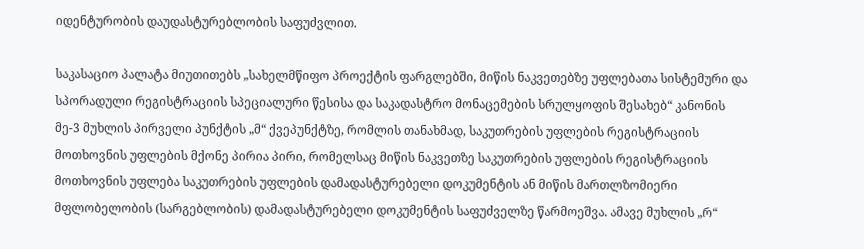იდენტურობის დაუდასტურებლობის საფუძვლით.

საკასაციო პალატა მიუთითებს „სახელმწიფო პროექტის ფარგლებში, მიწის ნაკვეთებზე უფლებათა სისტემური და სპორადული რეგისტრაციის სპეციალური წესისა და საკადასტრო მონაცემების სრულყოფის შესახებ“ კანონის მე-3 მუხლის პირველი პუნქტის „მ“ ქვეპუნქტზე, რომლის თანახმად, საკუთრების უფლების რეგისტრაციის მოთხოვნის უფლების მქონე პირია პირი, რომელსაც მიწის ნაკვეთზე საკუთრების უფლების რეგისტრაციის მოთხოვნის უფლება საკუთრების უფლების დამადასტურებელი დოკუმენტის ან მიწის მართლზომიერი მფლობელობის (სარგებლობის) დამადასტურებელი დოკუმენტის საფუძველზე წარმოეშვა. ამავე მუხლის „რ“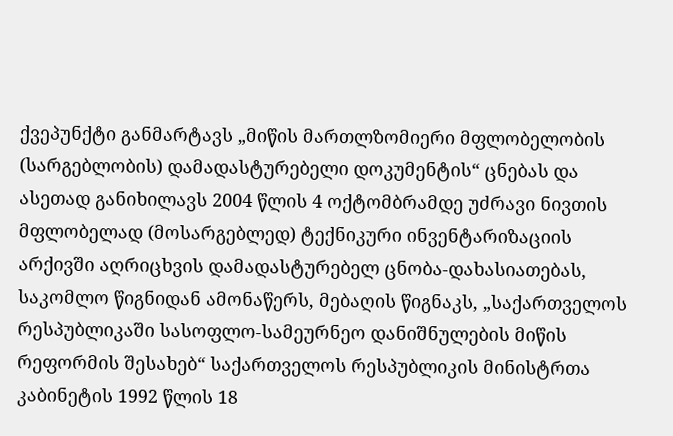ქვეპუნქტი განმარტავს „მიწის მართლზომიერი მფლობელობის (სარგებლობის) დამადასტურებელი დოკუმენტის“ ცნებას და ასეთად განიხილავს 2004 წლის 4 ოქტომბრამდე უძრავი ნივთის მფლობელად (მოსარგებლედ) ტექნიკური ინვენტარიზაციის არქივში აღრიცხვის დამადასტურებელ ცნობა-დახასიათებას, საკომლო წიგნიდან ამონაწერს, მებაღის წიგნაკს, „საქართველოს რესპუბლიკაში სასოფლო-სამეურნეო დანიშნულების მიწის რეფორმის შესახებ“ საქართველოს რესპუბლიკის მინისტრთა კაბინეტის 1992 წლის 18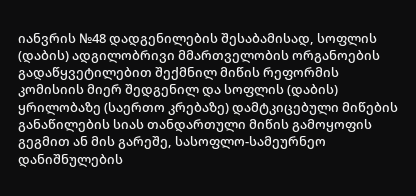იანვრის №48 დადგენილების შესაბამისად, სოფლის (დაბის) ადგილობრივი მმართველობის ორგანოების გადაწყვეტილებით შექმნილ მიწის რეფორმის კომისიის მიერ შედგენილ და სოფლის (დაბის) ყრილობაზე (საერთო კრებაზე) დამტკიცებული მიწების განაწილების სიას თანდართული მიწის გამოყოფის გეგმით ან მის გარეშე, სასოფლო-სამეურნეო დანიშნულების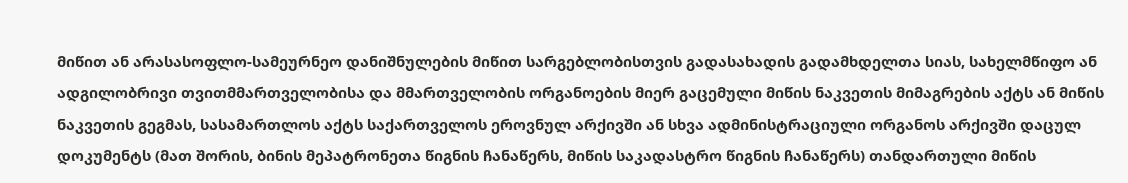მიწით ან არასასოფლო-სამეურნეო დანიშნულების მიწით სარგებლობისთვის გადასახადის გადამხდელთა სიას, სახელმწიფო ან ადგილობრივი თვითმმართველობისა და მმართველობის ორგანოების მიერ გაცემული მიწის ნაკვეთის მიმაგრების აქტს ან მიწის ნაკვეთის გეგმას, სასამართლოს აქტს საქართველოს ეროვნულ არქივში ან სხვა ადმინისტრაციული ორგანოს არქივში დაცულ დოკუმენტს (მათ შორის, ბინის მეპატრონეთა წიგნის ჩანაწერს, მიწის საკადასტრო წიგნის ჩანაწერს) თანდართული მიწის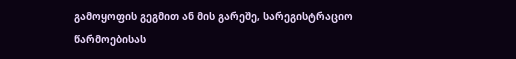გამოყოფის გეგმით ან მის გარეშე, სარეგისტრაციო წარმოებისას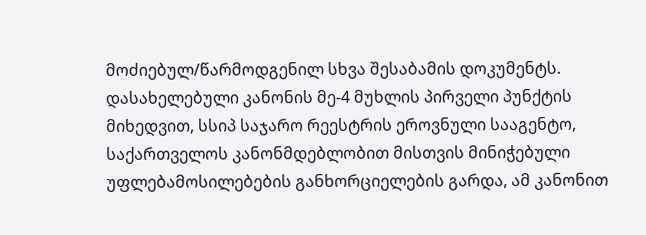მოძიებულ/წარმოდგენილ სხვა შესაბამის დოკუმენტს. დასახელებული კანონის მე-4 მუხლის პირველი პუნქტის მიხედვით, სსიპ საჯარო რეესტრის ეროვნული სააგენტო, საქართველოს კანონმდებლობით მისთვის მინიჭებული უფლებამოსილებების განხორციელების გარდა, ამ კანონით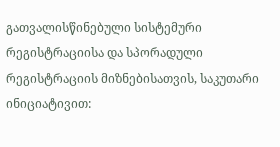გათვალისწინებული სისტემური რეგისტრაციისა და სპორადული რეგისტრაციის მიზნებისათვის, საკუთარი ინიციატივით: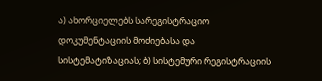ა) ახორციელებს სარეგისტრაციო დოკუმენტაციის მოძიებასა და სისტემატიზაციას; ბ) სისტემური რეგისტრაციის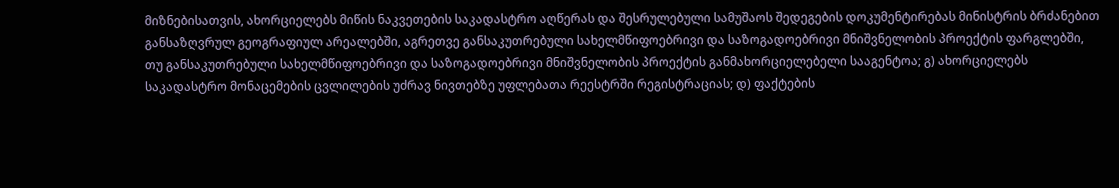მიზნებისათვის, ახორციელებს მიწის ნაკვეთების საკადასტრო აღწერას და შესრულებული სამუშაოს შედეგების დოკუმენტირებას მინისტრის ბრძანებით განსაზღვრულ გეოგრაფიულ არეალებში, აგრეთვე განსაკუთრებული სახელმწიფოებრივი და საზოგადოებრივი მნიშვნელობის პროექტის ფარგლებში, თუ განსაკუთრებული სახელმწიფოებრივი და საზოგადოებრივი მნიშვნელობის პროექტის განმახორციელებელი სააგენტოა; გ) ახორციელებს საკადასტრო მონაცემების ცვლილების უძრავ ნივთებზე უფლებათა რეესტრში რეგისტრაციას; დ) ფაქტების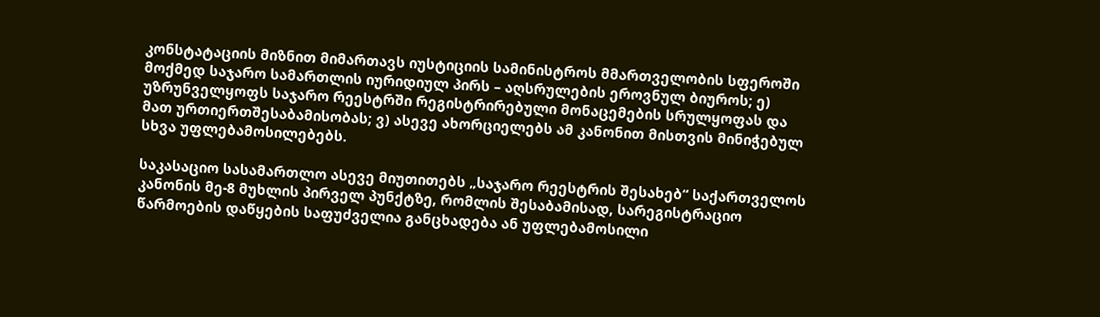კონსტატაციის მიზნით მიმართავს იუსტიციის სამინისტროს მმართველობის სფეროში მოქმედ საჯარო სამართლის იურიდიულ პირს – აღსრულების ეროვნულ ბიუროს; ე) უზრუნველყოფს საჯარო რეესტრში რეგისტრირებული მონაცემების სრულყოფას და მათ ურთიერთშესაბამისობას; ვ) ასევე ახორციელებს ამ კანონით მისთვის მინიჭებულ სხვა უფლებამოსილებებს.

საკასაციო სასამართლო ასევე მიუთითებს „საჯარო რეესტრის შესახებ“ საქართველოს კანონის მე-8 მუხლის პირველ პუნქტზე, რომლის შესაბამისად, სარეგისტრაციო წარმოების დაწყების საფუძველია განცხადება ან უფლებამოსილი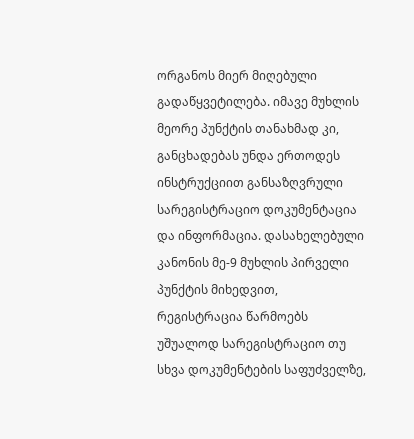ორგანოს მიერ მიღებული გადაწყვეტილება. იმავე მუხლის მეორე პუნქტის თანახმად კი, განცხადებას უნდა ერთოდეს ინსტრუქციით განსაზღვრული სარეგისტრაციო დოკუმენტაცია და ინფორმაცია. დასახელებული კანონის მე-9 მუხლის პირველი პუნქტის მიხედვით, რეგისტრაცია წარმოებს უშუალოდ სარეგისტრაციო თუ სხვა დოკუმენტების საფუძველზე,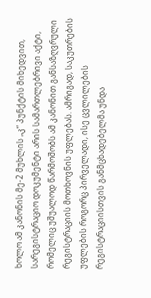ხოლო ამ კანონის მე-2 მუხლის „კ“ პუნქტის მიხედვით, სარეგისტრაციო დოკუმენტი არის სამართლებრივი აქტი, რომელიც უშუალოდ წარმოშობს ამ კანონით განსაზღვრული რეგისტრაციის მოთხოვნის უფლებას. ამრიგად, საკუთრების უფლების როგორც პირველადი, ისე ცვლილების რეგისტრაციისთვის განმცხადებელმა უნდა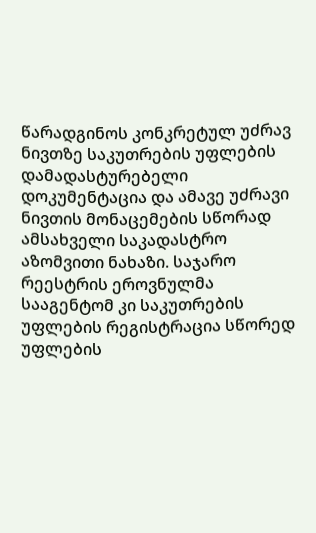წარადგინოს კონკრეტულ უძრავ ნივთზე საკუთრების უფლების დამადასტურებელი დოკუმენტაცია და ამავე უძრავი ნივთის მონაცემების სწორად ამსახველი საკადასტრო აზომვითი ნახაზი. საჯარო რეესტრის ეროვნულმა სააგენტომ კი საკუთრების უფლების რეგისტრაცია სწორედ უფლების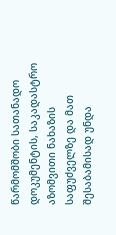წარმომშობი სათანადო დოკუმენტის, საკადასტრო აზომვითი ნახაზის საფუძველზე და მათ შესაბამისად უნდა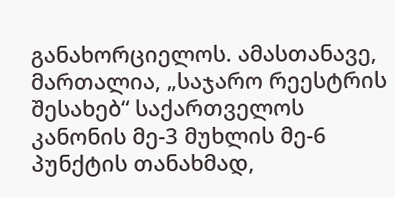განახორციელოს. ამასთანავე, მართალია, „საჯარო რეესტრის შესახებ“ საქართველოს კანონის მე-3 მუხლის მე-6 პუნქტის თანახმად,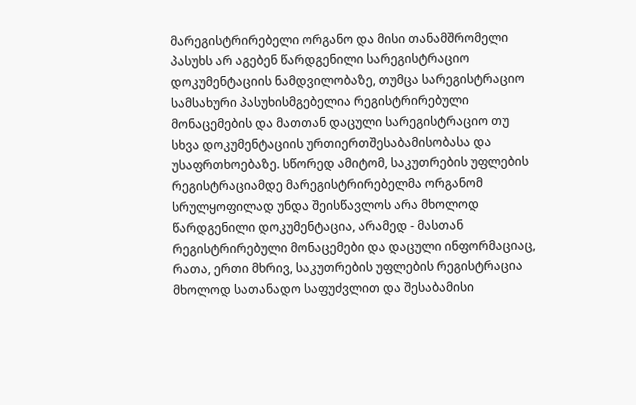მარეგისტრირებელი ორგანო და მისი თანამშრომელი პასუხს არ აგებენ წარდგენილი სარეგისტრაციო დოკუმენტაციის ნამდვილობაზე, თუმცა სარეგისტრაციო სამსახური პასუხისმგებელია რეგისტრირებული მონაცემების და მათთან დაცული სარეგისტრაციო თუ სხვა დოკუმენტაციის ურთიერთშესაბამისობასა და უსაფრთხოებაზე. სწორედ ამიტომ, საკუთრების უფლების რეგისტრაციამდე მარეგისტრირებელმა ორგანომ სრულყოფილად უნდა შეისწავლოს არა მხოლოდ წარდგენილი დოკუმენტაცია, არამედ - მასთან რეგისტრირებული მონაცემები და დაცული ინფორმაციაც, რათა, ერთი მხრივ, საკუთრების უფლების რეგისტრაცია მხოლოდ სათანადო საფუძვლით და შესაბამისი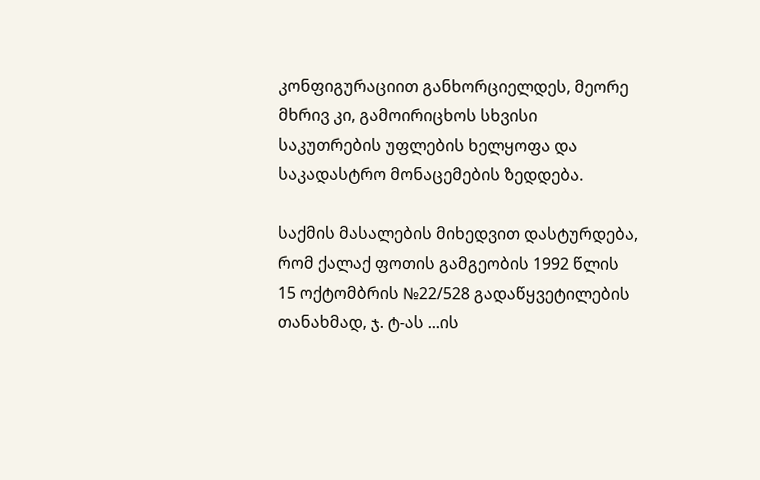კონფიგურაციით განხორციელდეს, მეორე მხრივ კი, გამოირიცხოს სხვისი საკუთრების უფლების ხელყოფა და საკადასტრო მონაცემების ზედდება.

საქმის მასალების მიხედვით დასტურდება, რომ ქალაქ ფოთის გამგეობის 1992 წლის 15 ოქტომბრის №22/528 გადაწყვეტილების თანახმად, ჯ. ტ-ას ...ის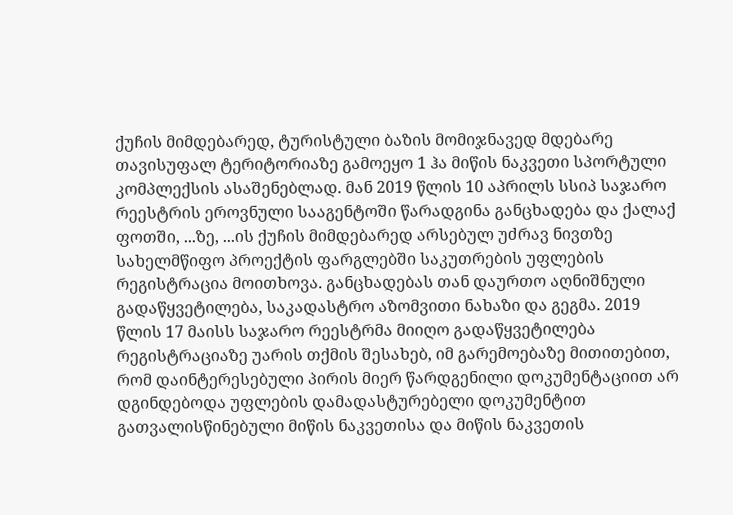ქუჩის მიმდებარედ, ტურისტული ბაზის მომიჯნავედ მდებარე თავისუფალ ტერიტორიაზე გამოეყო 1 ჰა მიწის ნაკვეთი სპორტული კომპლექსის ასაშენებლად. მან 2019 წლის 10 აპრილს სსიპ საჯარო რეესტრის ეროვნული სააგენტოში წარადგინა განცხადება და ქალაქ ფოთში, ...ზე, ...ის ქუჩის მიმდებარედ არსებულ უძრავ ნივთზე სახელმწიფო პროექტის ფარგლებში საკუთრების უფლების რეგისტრაცია მოითხოვა. განცხადებას თან დაურთო აღნიშნული გადაწყვეტილება, საკადასტრო აზომვითი ნახაზი და გეგმა. 2019 წლის 17 მაისს საჯარო რეესტრმა მიიღო გადაწყვეტილება რეგისტრაციაზე უარის თქმის შესახებ, იმ გარემოებაზე მითითებით, რომ დაინტერესებული პირის მიერ წარდგენილი დოკუმენტაციით არ დგინდებოდა უფლების დამადასტურებელი დოკუმენტით გათვალისწინებული მიწის ნაკვეთისა და მიწის ნაკვეთის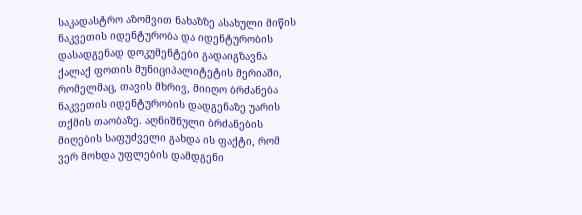საკადასტრო აზომვით ნახაზზე ასახული მიწის ნაკვეთის იდენტურობა და იდენტურობის დასადგენად დოკუმენტები გადაიგზავნა ქალაქ ფოთის მუნიციპალიტეტის მერიაში, რომელმაც, თავის მხრივ, მიიღო ბრძანება ნაკვეთის იდენტურობის დადგენაზე უარის თქმის თაობაზე. აღნიშნული ბრძანების მიღების საფუძველი გახდა ის ფაქტი, რომ ვერ მოხდა უფლების დამდგენი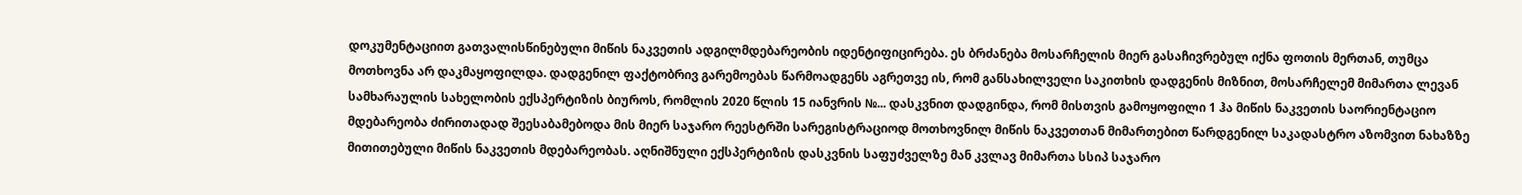დოკუმენტაციით გათვალისწინებული მიწის ნაკვეთის ადგილმდებარეობის იდენტიფიცირება. ეს ბრძანება მოსარჩელის მიერ გასაჩივრებულ იქნა ფოთის მერთან, თუმცა მოთხოვნა არ დაკმაყოფილდა. დადგენილ ფაქტობრივ გარემოებას წარმოადგენს აგრეთვე ის, რომ განსახილველი საკითხის დადგენის მიზნით, მოსარჩელემ მიმართა ლევან სამხარაულის სახელობის ექსპერტიზის ბიუროს, რომლის 2020 წლის 15 იანვრის №... დასკვნით დადგინდა, რომ მისთვის გამოყოფილი 1 ჰა მიწის ნაკვეთის საორიენტაციო მდებარეობა ძირითადად შეესაბამებოდა მის მიერ საჯარო რეესტრში სარეგისტრაციოდ მოთხოვნილ მიწის ნაკვეთთან მიმართებით წარდგენილ საკადასტრო აზომვით ნახაზზე მითითებული მიწის ნაკვეთის მდებარეობას. აღნიშნული ექსპერტიზის დასკვნის საფუძველზე მან კვლავ მიმართა სსიპ საჯარო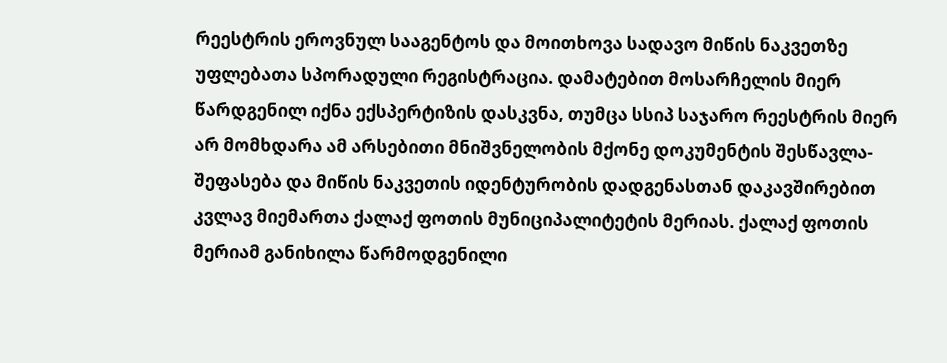რეესტრის ეროვნულ სააგენტოს და მოითხოვა სადავო მიწის ნაკვეთზე უფლებათა სპორადული რეგისტრაცია. დამატებით მოსარჩელის მიერ წარდგენილ იქნა ექსპერტიზის დასკვნა, თუმცა სსიპ საჯარო რეესტრის მიერ არ მომხდარა ამ არსებითი მნიშვნელობის მქონე დოკუმენტის შესწავლა-შეფასება და მიწის ნაკვეთის იდენტურობის დადგენასთან დაკავშირებით კვლავ მიემართა ქალაქ ფოთის მუნიციპალიტეტის მერიას. ქალაქ ფოთის მერიამ განიხილა წარმოდგენილი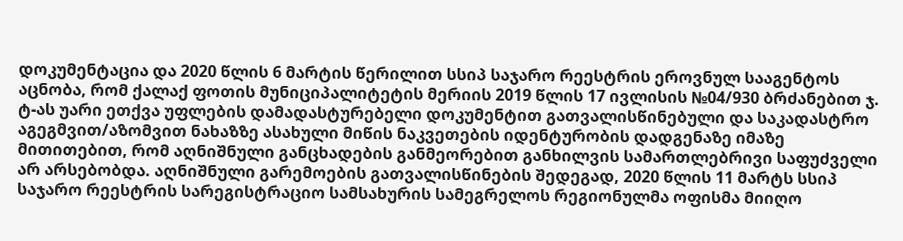დოკუმენტაცია და 2020 წლის 6 მარტის წერილით სსიპ საჯარო რეესტრის ეროვნულ სააგენტოს აცნობა, რომ ქალაქ ფოთის მუნიციპალიტეტის მერიის 2019 წლის 17 ივლისის №04/930 ბრძანებით ჯ. ტ-ას უარი ეთქვა უფლების დამადასტურებელი დოკუმენტით გათვალისწინებული და საკადასტრო აგეგმვით/აზომვით ნახაზზე ასახული მიწის ნაკვეთების იდენტურობის დადგენაზე იმაზე მითითებით, რომ აღნიშნული განცხადების განმეორებით განხილვის სამართლებრივი საფუძველი არ არსებობდა. აღნიშნული გარემოების გათვალისწინების შედეგად, 2020 წლის 11 მარტს სსიპ საჯარო რეესტრის სარეგისტრაციო სამსახურის სამეგრელოს რეგიონულმა ოფისმა მიიღო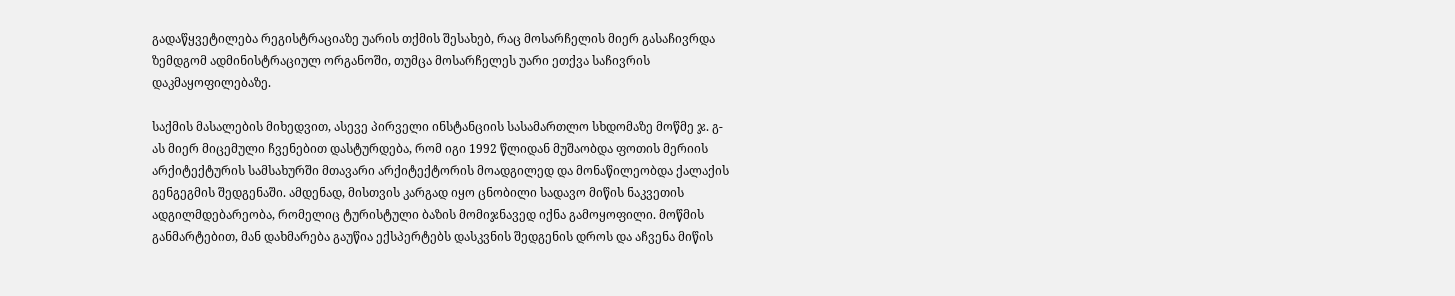გადაწყვეტილება რეგისტრაციაზე უარის თქმის შესახებ, რაც მოსარჩელის მიერ გასაჩივრდა ზემდგომ ადმინისტრაციულ ორგანოში, თუმცა მოსარჩელეს უარი ეთქვა საჩივრის დაკმაყოფილებაზე.

საქმის მასალების მიხედვით, ასევე პირველი ინსტანციის სასამართლო სხდომაზე მოწმე ჯ. გ-ას მიერ მიცემული ჩვენებით დასტურდება, რომ იგი 1992 წლიდან მუშაობდა ფოთის მერიის არქიტექტურის სამსახურში მთავარი არქიტექტორის მოადგილედ და მონაწილეობდა ქალაქის გენგეგმის შედგენაში. ამდენად, მისთვის კარგად იყო ცნობილი სადავო მიწის ნაკვეთის ადგილმდებარეობა, რომელიც ტურისტული ბაზის მომიჯნავედ იქნა გამოყოფილი. მოწმის განმარტებით, მან დახმარება გაუწია ექსპერტებს დასკვნის შედგენის დროს და აჩვენა მიწის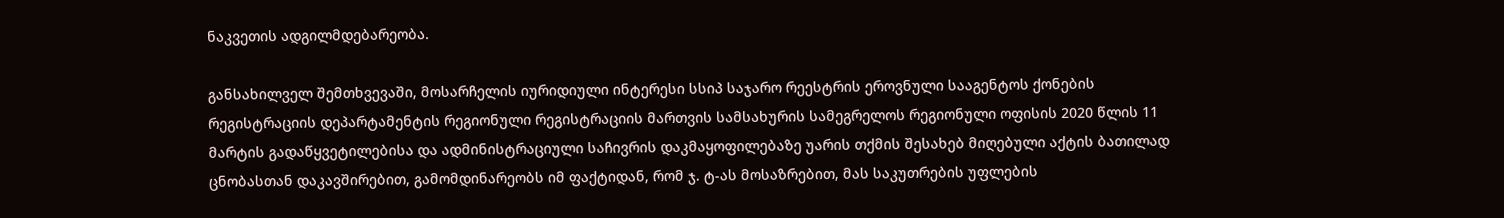ნაკვეთის ადგილმდებარეობა.

განსახილველ შემთხვევაში, მოსარჩელის იურიდიული ინტერესი სსიპ საჯარო რეესტრის ეროვნული სააგენტოს ქონების რეგისტრაციის დეპარტამენტის რეგიონული რეგისტრაციის მართვის სამსახურის სამეგრელოს რეგიონული ოფისის 2020 წლის 11 მარტის გადაწყვეტილებისა და ადმინისტრაციული საჩივრის დაკმაყოფილებაზე უარის თქმის შესახებ მიღებული აქტის ბათილად ცნობასთან დაკავშირებით, გამომდინარეობს იმ ფაქტიდან, რომ ჯ. ტ-ას მოსაზრებით, მას საკუთრების უფლების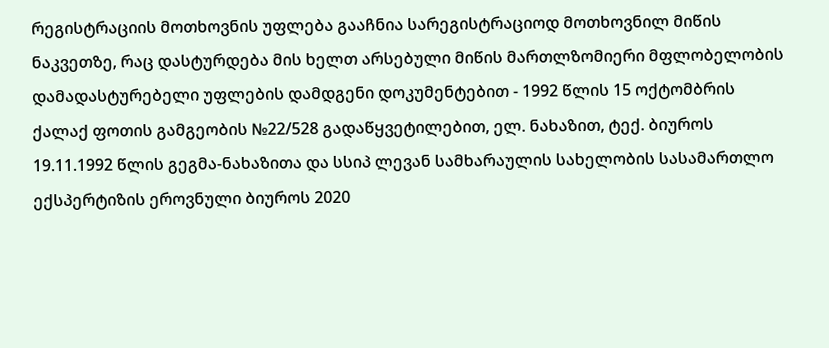რეგისტრაციის მოთხოვნის უფლება გააჩნია სარეგისტრაციოდ მოთხოვნილ მიწის ნაკვეთზე, რაც დასტურდება მის ხელთ არსებული მიწის მართლზომიერი მფლობელობის დამადასტურებელი უფლების დამდგენი დოკუმენტებით - 1992 წლის 15 ოქტომბრის ქალაქ ფოთის გამგეობის №22/528 გადაწყვეტილებით, ელ. ნახაზით, ტექ. ბიუროს 19.11.1992 წლის გეგმა-ნახაზითა და სსიპ ლევან სამხარაულის სახელობის სასამართლო ექსპერტიზის ეროვნული ბიუროს 2020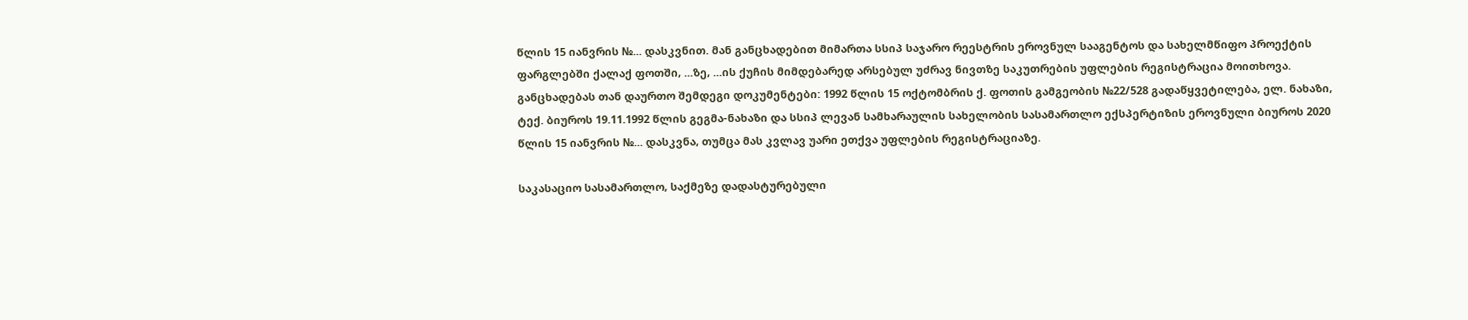წლის 15 იანვრის №... დასკვნით. მან განცხადებით მიმართა სსიპ საჯარო რეესტრის ეროვნულ სააგენტოს და სახელმწიფო პროექტის ფარგლებში ქალაქ ფოთში, ...ზე, ...ის ქუჩის მიმდებარედ არსებულ უძრავ ნივთზე საკუთრების უფლების რეგისტრაცია მოითხოვა. განცხადებას თან დაურთო შემდეგი დოკუმენტები: 1992 წლის 15 ოქტომბრის ქ. ფოთის გამგეობის №22/528 გადაწყვეტილება, ელ. ნახაზი, ტექ. ბიუროს 19.11.1992 წლის გეგმა-ნახაზი და სსიპ ლევან სამხარაულის სახელობის სასამართლო ექსპერტიზის ეროვნული ბიუროს 2020 წლის 15 იანვრის №... დასკვნა, თუმცა მას კვლავ უარი ეთქვა უფლების რეგისტრაციაზე.

საკასაციო სასამართლო, საქმეზე დადასტურებული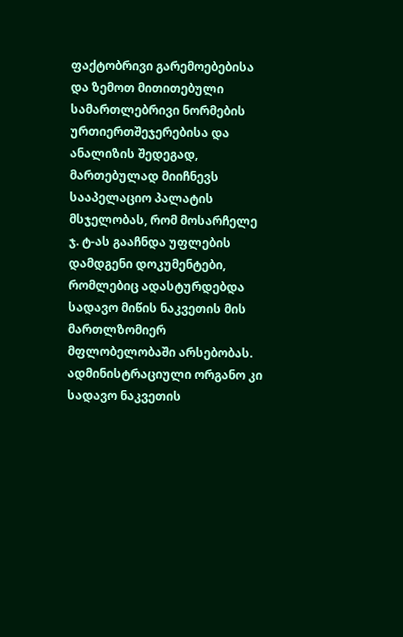ფაქტობრივი გარემოებებისა და ზემოთ მითითებული სამართლებრივი ნორმების ურთიერთშეჯერებისა და ანალიზის შედეგად, მართებულად მიიჩნევს სააპელაციო პალატის მსჯელობას, რომ მოსარჩელე ჯ. ტ-ას გააჩნდა უფლების დამდგენი დოკუმენტები, რომლებიც ადასტურდებდა სადავო მიწის ნაკვეთის მის მართლზომიერ მფლობელობაში არსებობას. ადმინისტრაციული ორგანო კი სადავო ნაკვეთის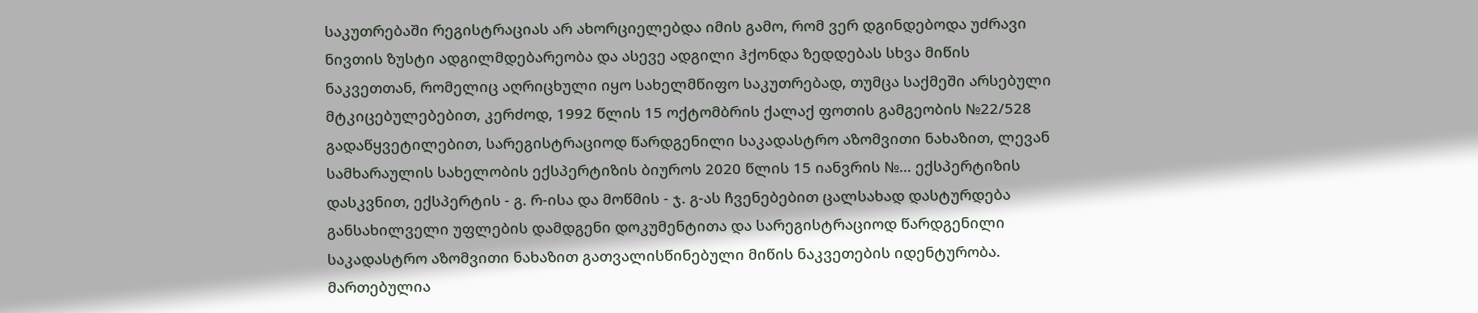საკუთრებაში რეგისტრაციას არ ახორციელებდა იმის გამო, რომ ვერ დგინდებოდა უძრავი ნივთის ზუსტი ადგილმდებარეობა და ასევე ადგილი ჰქონდა ზედდებას სხვა მიწის ნაკვეთთან, რომელიც აღრიცხული იყო სახელმწიფო საკუთრებად, თუმცა საქმეში არსებული მტკიცებულებებით, კერძოდ, 1992 წლის 15 ოქტომბრის ქალაქ ფოთის გამგეობის №22/528 გადაწყვეტილებით, სარეგისტრაციოდ წარდგენილი საკადასტრო აზომვითი ნახაზით, ლევან სამხარაულის სახელობის ექსპერტიზის ბიუროს 2020 წლის 15 იანვრის №... ექსპერტიზის დასკვნით, ექსპერტის - გ. რ-ისა და მოწმის - ჯ. გ-ას ჩვენებებით ცალსახად დასტურდება განსახილველი უფლების დამდგენი დოკუმენტითა და სარეგისტრაციოდ წარდგენილი საკადასტრო აზომვითი ნახაზით გათვალისწინებული მიწის ნაკვეთების იდენტურობა. მართებულია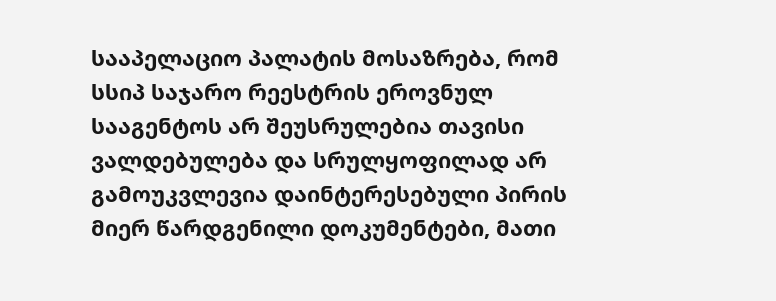სააპელაციო პალატის მოსაზრება, რომ სსიპ საჯარო რეესტრის ეროვნულ სააგენტოს არ შეუსრულებია თავისი ვალდებულება და სრულყოფილად არ გამოუკვლევია დაინტერესებული პირის მიერ წარდგენილი დოკუმენტები, მათი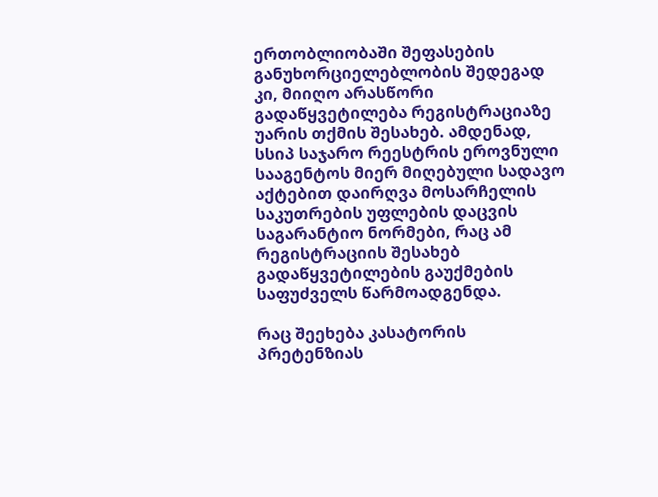ერთობლიობაში შეფასების განუხორციელებლობის შედეგად კი, მიიღო არასწორი გადაწყვეტილება რეგისტრაციაზე უარის თქმის შესახებ. ამდენად, სსიპ საჯარო რეესტრის ეროვნული სააგენტოს მიერ მიღებული სადავო აქტებით დაირღვა მოსარჩელის საკუთრების უფლების დაცვის საგარანტიო ნორმები, რაც ამ რეგისტრაციის შესახებ გადაწყვეტილების გაუქმების საფუძველს წარმოადგენდა.

რაც შეეხება კასატორის პრეტენზიას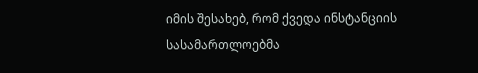იმის შესახებ, რომ ქვედა ინსტანციის სასამართლოებმა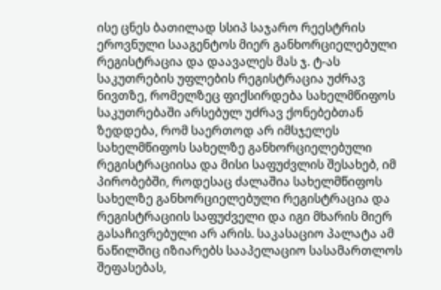ისე ცნეს ბათილად სსიპ საჯარო რეესტრის ეროვნული სააგენტოს მიერ განხორციელებული რეგისტრაცია და დაავალეს მას ჯ. ტ-ას საკუთრების უფლების რეგისტრაცია უძრავ ნივთზე, რომელზეც ფიქსირდება სახელმწიფოს საკუთრებაში არსებულ უძრავ ქონებებთან ზედდება, რომ საერთოდ არ იმსჯელეს სახელმწიფოს სახელზე განხორციელებული რეგისტრაციისა და მისი საფუძვლის შესახებ, იმ პირობებში, როდესაც ძალაშია სახელმწიფოს სახელზე განხორციელებული რეგისტრაცია და რეგისტრაციის საფუძველი და იგი მხარის მიერ გასაჩივრებული არ არის. საკასაციო პალატა ამ ნაწილშიც იზიარებს სააპელაციო სასამართლოს შეფასებას,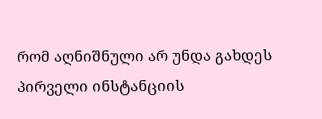რომ აღნიშნული არ უნდა გახდეს პირველი ინსტანციის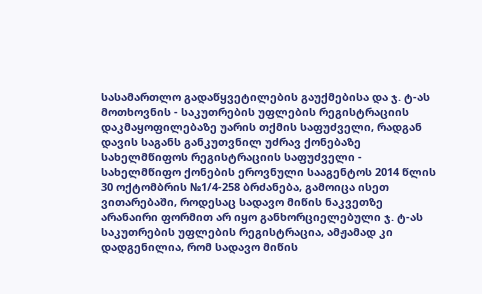სასამართლო გადაწყვეტილების გაუქმებისა და ჯ. ტ-ას მოთხოვნის - საკუთრების უფლების რეგისტრაციის დაკმაყოფილებაზე უარის თქმის საფუძველი, რადგან დავის საგანს განკუთვნილ უძრავ ქონებაზე სახელმწიფოს რეგისტრაციის საფუძველი - სახელმწიფო ქონების ეროვნული სააგენტოს 2014 წლის 30 ოქტომბრის №1/4-258 ბრძანება, გამოიცა ისეთ ვითარებაში, როდესაც სადავო მიწის ნაკვეთზე არანაირი ფორმით არ იყო განხორციელებული ჯ. ტ-ას საკუთრების უფლების რეგისტრაცია, ამჟამად კი დადგენილია, რომ სადავო მიწის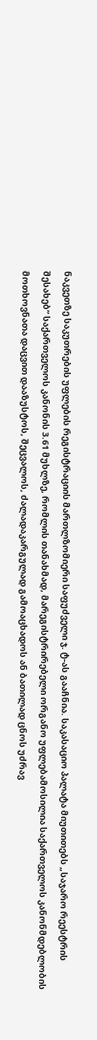ნაკვეთზე საკუთრების უფლების რეგისტრაციის მართლზომიერი საფუძველი ჯ. ტ-ას გააჩნია. საკასაციო პალატა მიუთითებს „საჯარო რეესტრის შესახებ“ საქართველოს კანონის 3.61 მუხლზე, რომლის თანახმად, მარეგისტრირებელი ორგანო უფლებამოსილია საქართველოს კანონმდებლობის მოთხოვნათა დაცვით დააზუსტოს, შეცვალოს, ძალადაკარგულად გამოაცხადოს ან ბათილად ცნოს უძრავ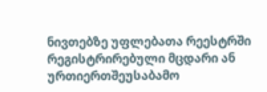ნივთებზე უფლებათა რეესტრში რეგისტრირებული მცდარი ან ურთიერთშეუსაბამო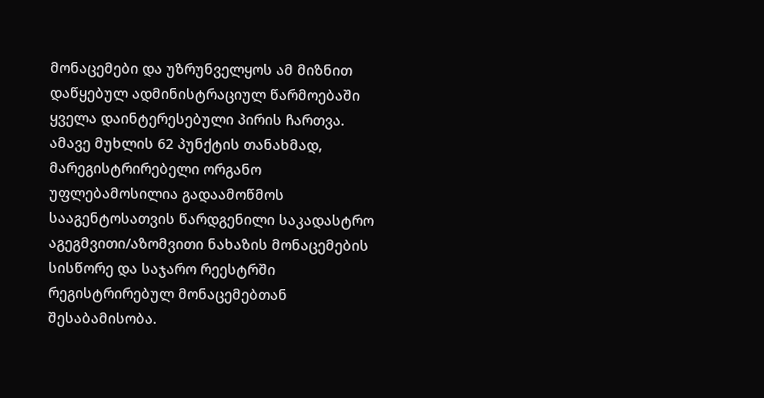მონაცემები და უზრუნველყოს ამ მიზნით დაწყებულ ადმინისტრაციულ წარმოებაში ყველა დაინტერესებული პირის ჩართვა. ამავე მუხლის 62 პუნქტის თანახმად, მარეგისტრირებელი ორგანო უფლებამოსილია გადაამოწმოს სააგენტოსათვის წარდგენილი საკადასტრო აგეგმვითი/აზომვითი ნახაზის მონაცემების სისწორე და საჯარო რეესტრში რეგისტრირებულ მონაცემებთან შესაბამისობა.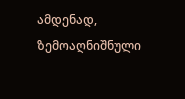ამდენად, ზემოაღნიშნული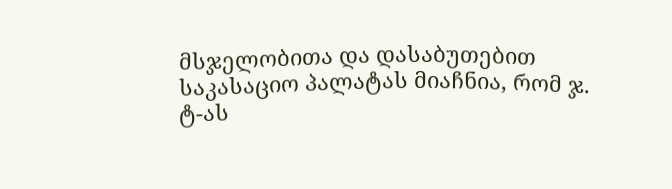მსჯელობითა და დასაბუთებით საკასაციო პალატას მიაჩნია, რომ ჯ. ტ-ას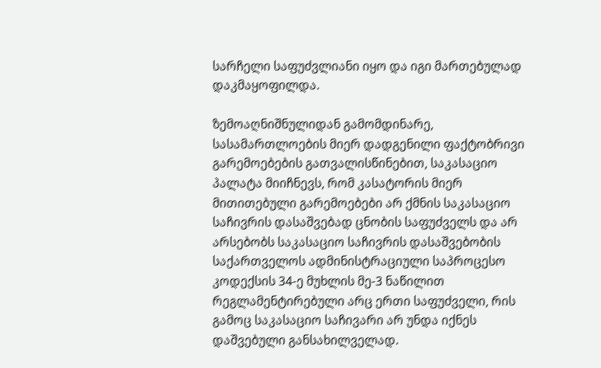სარჩელი საფუძვლიანი იყო და იგი მართებულად დაკმაყოფილდა.

ზემოაღნიშნულიდან გამომდინარე, სასამართლოების მიერ დადგენილი ფაქტობრივი გარემოებების გათვალისწინებით, საკასაციო პალატა მიიჩნევს, რომ კასატორის მიერ მითითებული გარემოებები არ ქმნის საკასაციო საჩივრის დასაშვებად ცნობის საფუძველს და არ არსებობს საკასაციო საჩივრის დასაშვებობის საქართველოს ადმინისტრაციული საპროცესო კოდექსის 34-ე მუხლის მე-3 ნაწილით რეგლამენტირებული არც ერთი საფუძველი, რის გამოც საკასაციო საჩივარი არ უნდა იქნეს დაშვებული განსახილველად.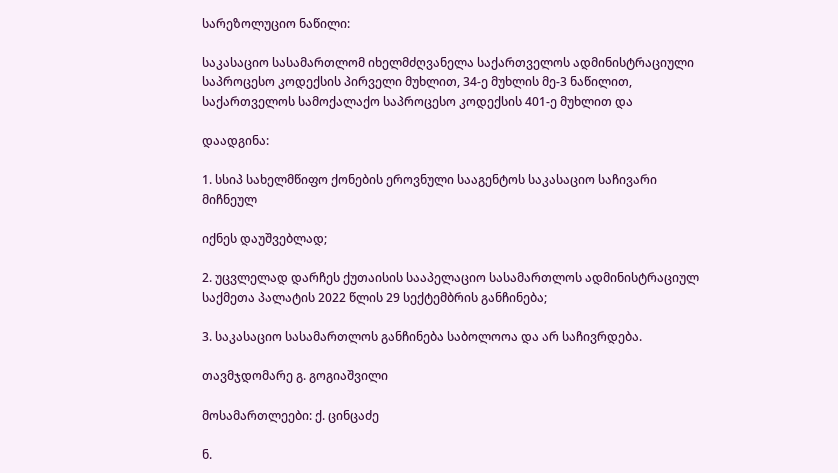სარეზოლუციო ნაწილი:

საკასაციო სასამართლომ იხელმძღვანელა საქართველოს ადმინისტრაციული საპროცესო კოდექსის პირველი მუხლით, 34-ე მუხლის მე-3 ნაწილით, საქართველოს სამოქალაქო საპროცესო კოდექსის 401-ე მუხლით და

დაადგინა:

1. სსიპ სახელმწიფო ქონების ეროვნული სააგენტოს საკასაციო საჩივარი მიჩნეულ

იქნეს დაუშვებლად;

2. უცვლელად დარჩეს ქუთაისის სააპელაციო სასამართლოს ადმინისტრაციულ საქმეთა პალატის 2022 წლის 29 სექტემბრის განჩინება;

3. საკასაციო სასამართლოს განჩინება საბოლოოა და არ საჩივრდება.

თავმჯდომარე გ. გოგიაშვილი

მოსამართლეები: ქ. ცინცაძე

ნ.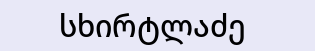სხირტლაძე